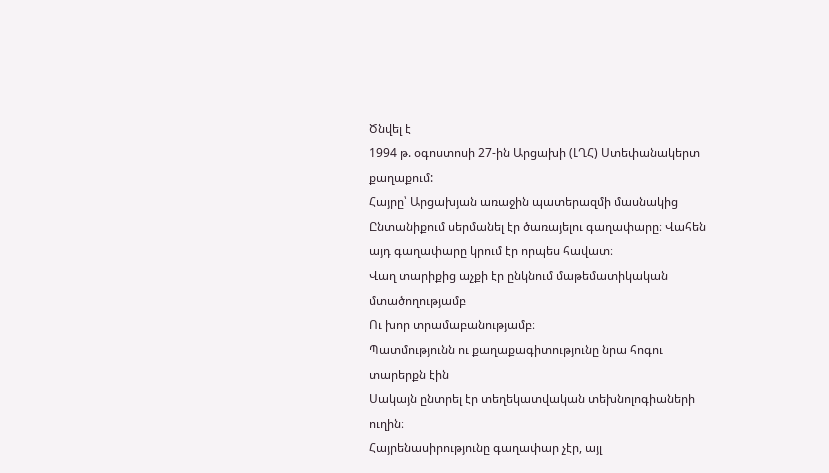Ծնվել է
1994 թ. օգոստոսի 27-ին Արցախի (ԼՂՀ) Ստեփանակերտ քաղաքում:
Հայրը՝ Արցախյան առաջին պատերազմի մասնակից
Ընտանիքում սերմանել էր ծառայելու գաղափարը։ Վահեն այդ գաղափարը կրում էր որպես հավատ։
Վաղ տարիքից աչքի էր ընկնում մաթեմատիկական մտածողությամբ
Ու խոր տրամաբանությամբ։
Պատմությունն ու քաղաքագիտությունը նրա հոգու տարերքն էին
Սակայն ընտրել էր տեղեկատվական տեխնոլոգիաների ուղին։
Հայրենասիրությունը գաղափար չէր, այլ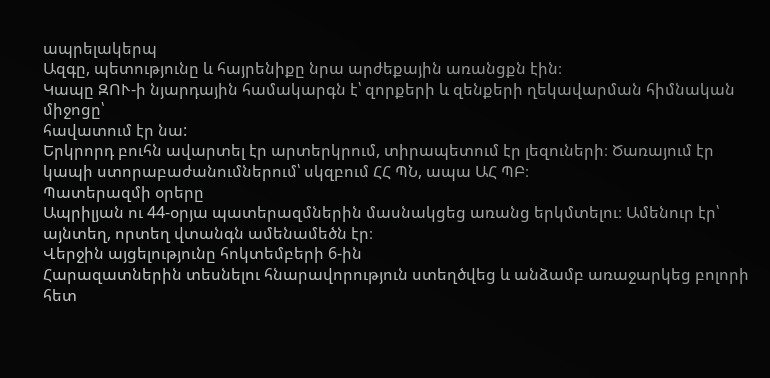ապրելակերպ
Ազգը, պետությունը և հայրենիքը նրա արժեքային առանցքն էին։
Կապը ԶՈՒ-ի նյարդային համակարգն է՝ զորքերի և զենքերի ղեկավարման հիմնական միջոցը՝
հավատում էր նա:
Երկրորդ բուհն ավարտել էր արտերկրում, տիրապետում էր լեզուների։ Ծառայում էր կապի ստորաբաժանումներում՝ սկզբում ՀՀ ՊՆ, ապա ԱՀ ՊԲ։
Պատերազմի օրերը
Ապրիլյան ու 44-օրյա պատերազմներին մասնակցեց առանց երկմտելու։ Ամենուր էր՝ այնտեղ, որտեղ վտանգն ամենամեծն էր։
Վերջին այցելությունը հոկտեմբերի 6-ին
Հարազատներին տեսնելու հնարավորություն ստեղծվեց և անձամբ առաջարկեց բոլորի հետ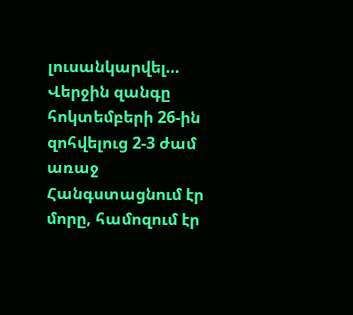լուսանկարվել…
Վերջին զանգը հոկտեմբերի 26-ին զոհվելուց 2-3 ժամ առաջ
Հանգստացնում էր մորը, համոզում էր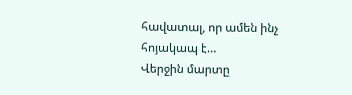հավատալ, որ ամեն ինչ հոյակապ է…
Վերջին մարտը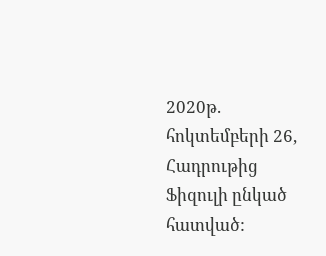2020թ. հոկտեմբերի 26, Հադրութից Ֆիզուլի ընկած հատված: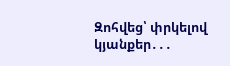Զոհվեց՝ փրկելով կյանքեր․․․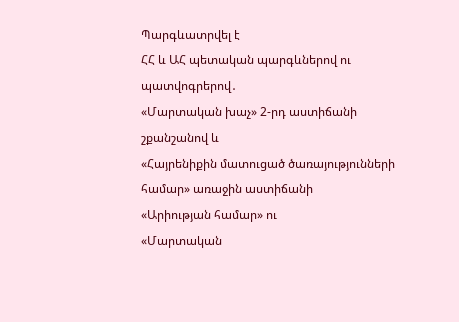Պարգևատրվել է
ՀՀ և ԱՀ պետական պարգևներով ու պատվոգրերով․
«Մարտական խաչ» 2-րդ աստիճանի շքանշանով և
«Հայրենիքին մատուցած ծառայությունների համար» առաջին աստիճանի
«Արիության համար» ու
«Մարտական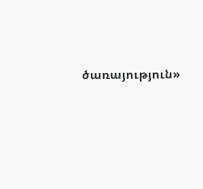ծառայություն»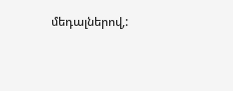մեդալներով,: